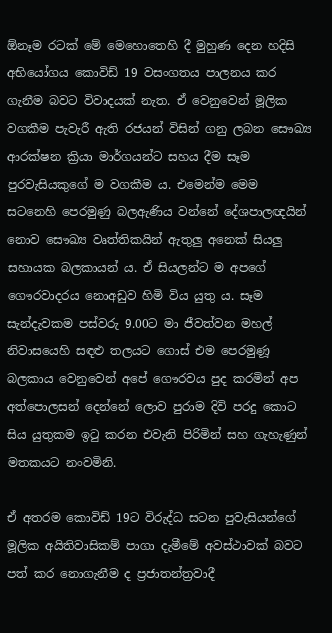ඕනෑම රටක් මේ මෙහොතෙහි දී මුහුණ දෙන හදිසි අභියෝගය කොවිඩ් 19 වසංගතය පාලනය කර ගැනීම බවට විවාදයක් නැත. ඒ වෙනුවෙන් මූලික වගකීම පැවැරී ඇති රජයන් විසින් ගනු ලබන සෞඛ්‍ය ආරක්ෂන ක්‍රියා මාර්ගයන්ට සහය දීම සෑම පුරවැසියකුගේ ම වගකීම ය. එමෙන්ම මෙම සටනෙහි පෙරමුණු බලඇණිය වන්නේ දේශපාලඥයින් නොව සෞඛ්‍ය වෘත්තිකයින් ඇතුලු අනෙක් සියලු සහායක බලකායන් ය. ඒ සියලන්ට ම අපගේ ගෞරවාදරය නොඅඩුව හිමි විය යුතු ය. සෑම සැන්දැවකම පස්වරු 9.00ට මා ජීවත්වන මහල් නිවාසයෙහි සඳළු තලයට ගොස් එම පෙරමුණූ බලකාය වෙනුවෙන් අපේ ගෞරවය පුද කරමින් අප අත්පොලසන් දෙන්නේ ලොව පුරාම දිවි පරදු කොට සිය යුතුකම ඉටු කරන එවැනි පිරිමින් සහ ගැහැණුන් මතකයට නංවමිනි.

ඒ අතරම කොවිඩ් 19ට විරුද්ධ සටන පුවැසියන්ගේ මූලික අයිතිවාසිකම් පාගා දැමීමේ අවස්ථාවක් බවට පත් කර නොගැනීම ද ප්‍රජාතන්ත්‍රවාදී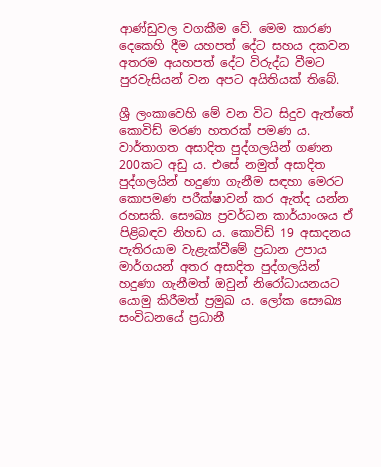ආණ්ඩුවල වගකීම වේ. මෙම කාරණ දෙකෙහි දීම යහපත් දේට සහය දකවන අතරම අයහපත් දේට විරුද්ධ වීමට පුරවැසියන් වන අපට අයිතියක් තිබේ.

ශ්‍රී ලංකාවෙහි මේ වන විට සිදුව ඇත්තේ කොවිඩ් මරණ හතරක් පමණ ය. වාර්තාගත අසාදිත පුද්ගලයින් ගණන 200කට අඩු ය. එසේ නමුත් අසාදිත පුද්ගලයින් හදුණා ගැනීම සඳහා මෙරට කොපමණ පරීක්ෂාවන් කර ඇත්ද යන්න රහසකි. සෞඛ්‍ය ප්‍රවර්ධන කාර්යාංශය ඒ පිළිබඳව නිහඩ ය. කොවිඩ් 19 අසාදනය පැතිරයාම වැළැක්වීමේ ප්‍රධාන උපාය මාර්ගයන් අතර අසාදිත පුද්ගලයින් හදුණා ගැනීමත් ඔවුන් නිරෝධායනයට යොමු කිරීමත් ප්‍රමුඛ ය. ලෝක සෞඛ්‍ය සංවිධනයේ ප්‍රධානී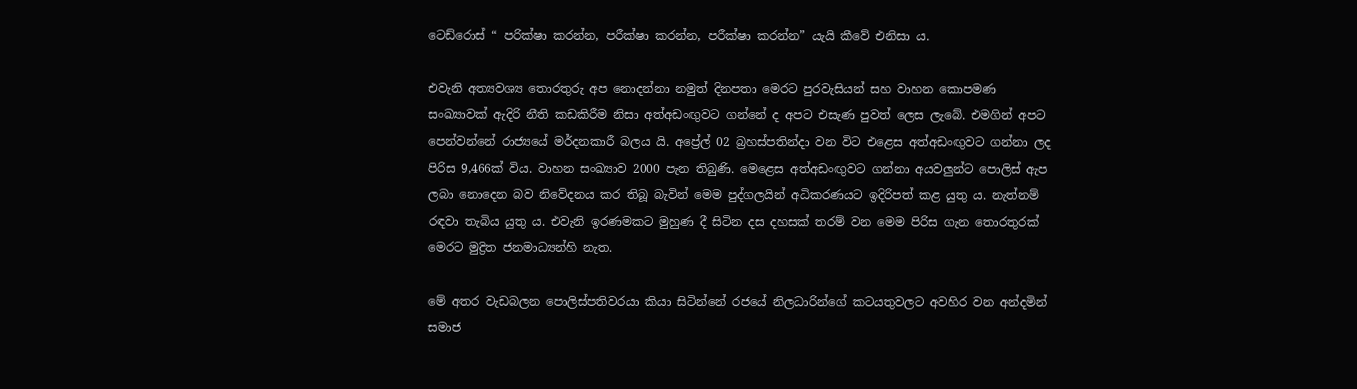ටෙඩ්රොස් “ පරික්ෂා කරන්න, පරීක්ෂා කරන්න, පරීක්ෂා කරන්න” යැයි කීවේ එනිසා ය.

එවැනි අත්‍යවශ්‍ය තොරතුරු අප නොදන්නා නමුත් දිනපතා මෙරට පුරවැසියන් සහ වාහන කොපමණ සංඛ්‍යාවක් ඇදිරි නීති කඩකිරීම නිසා අත්අඩංඟුවට ගන්නේ ද අපට එසැණ පුවත් ලෙස ලැබේ. එමගින් අපට පෙන්වන්නේ රාජ්‍යයේ මර්දනකාරී බලය යි. අප්‍රේල් 02 බ්‍රහස්පතින්දා වන විට එළෙස අත්අඩංඟුවට ගන්නා ලද පිරිස 9,466ක් විය. වාහන සංඛ්‍යාව 2000 පැන තිබුණි. මෙළෙස අත්අඩංඟුවට ගන්නා අයවලුන්ට පොලිස් ඇප ලබා නොදෙන බව නිවේදනය කර තිබූ බැවින් මෙම පුද්ගලයින් අධිකරණයට ඉදිරිපත් කළ යුතු ය. නැත්නම් රඳවා තැබිය යුතු ය. එවැනි ඉරණමකට මුහුණ දී සිටින දස දහසක් තරම් වන මෙම පිරිස ගැන තොරතුරක් මෙරට මුද්‍රිත ජනමාධ්‍යන්හි නැත.

මේ අතර වැඩබලන පොලිස්පතිවරයා කියා සිටින්නේ රජයේ නිලධාරින්ගේ කටයතුවලට අවහිර වන අන්දමින් සමාජ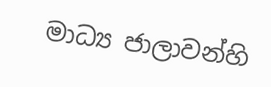මාධ්‍ය ජාලාවන්හි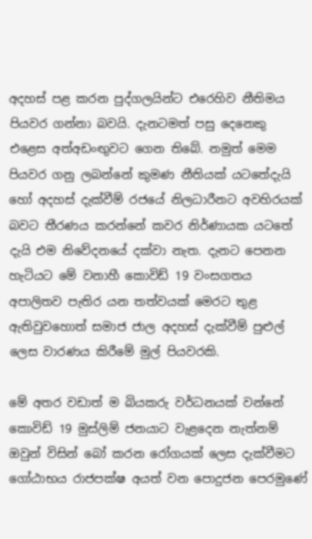අදහස් පළ කරන පුද්ගලයින්ට එරෙහිව නීතිමය පියවර ගන්නා බවයි. දැනටමත් පසු දෙනෙකු එළෙස අත්අඩංඟුවට ගෙන තිබේ. නමුත් මෙම පියවර ගනු ලබන්නේ කුමණ නීතියක් යටතේදැයි හෝ අදහස් දැක්වීම් රජයේ නිලධාරීනට අවහිරයක් බවට තීරණය කරන්නේ කවර නිර්ණායක යටතේ දැයි එම නිවේදනයේ දක්වා නැත. දැනට පෙනන හැටියට මේ වනාහී කොවිඩ් 19 වංසගතය අපාලිතව පැතිර යන තත්වයක් මෙරට තුළ ඇතිවුවහොත් සමාජ ජාල අදහස් දැක්වීම් පුළුල් ලෙස වාරණය කිරීමේ මුල් පියවරකි.

මේ අතර වඩාත් ම බියකරු වර්ධනයක් වන්නේ කොවිඩ් 19 මුස්ලිම් ජනයාට වැළදෙන නැත්නම් ඔවුන් විසින් බෝ කරන රෝගයක් ලෙස දැක්වීමට ගෝඨාභය රාජපක්ෂ අයත් වන පොදුජන පෙරමුණේ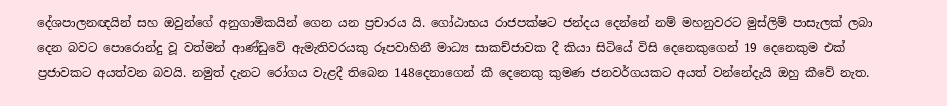දේශපාලනඥයින් සහ ඔවුන්ගේ අනුගාමිකයින් ගෙන යන ප්‍රචාරය යි. ගෝඨාභය රාජපක්ෂට ජන්දය දෙන්නේ නම් මහනුවරට මුස්ලිම් පාසැලක් ලබා දෙන බවට පොරොන්දු වූ වත්මන් ආණ්ඩුවේ ඇමැතිවරයකු රූපවාහිනී මාධ්‍ය සාකච්ජාවක දී කියා සිටියේ විසි දෙනෙකුගෙන් 19 දෙනෙකුම එක් ප්‍රජාවකට අයත්වන බවයි. නමුත් දැනට රෝගය වැළදී තිබෙන 148දෙනාගෙන් කී දෙනෙකු කුමණ ජනවර්ගයකට අයත් වන්නේදැයි ඔහු කීවේ නැත.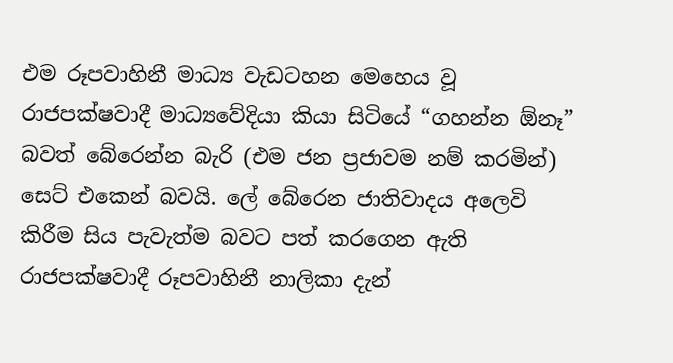එම රූපවාහිනී මාධ්‍ය වැඩටහන මෙහෙය වූ රාජපක්ෂවාදී මාධ්‍යවේදියා කියා සිටියේ “ගහන්න ඕනෑ” බවත් බේරෙන්න බැරි (එම ජන ප්‍රජාවම නම් කරමින්) සෙට් එකෙන් බවයි. ලේ බේරෙන ජාතිවාදය අලෙවි කිරීම සිය පැවැත්ම බවට පත් කරගෙන ඇති රාජපක්ෂවාදී රූපවාහිනී නාලිකා දැන්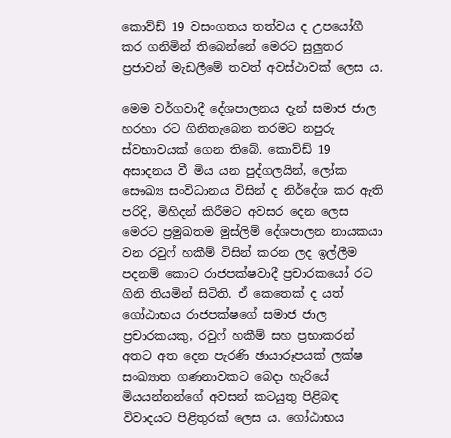කොව්ඩ් 19 වසංගතය තත්වය ද උපයෝගී කර ගනිමින් තිබෙන්නේ මෙරට සුලුතර ප්‍රජාවන් මැඩලීමේ තවත් අවස්ථාවක් ලෙස ය.

මෙම වර්ගවාදී දේශපාලනය දැන් සමාජ ජාල හරහා රට ගිනිතැබෙන තරමට නපුරු ස්වභාවයක් ගෙන තිබේ. කොව්ඩ් 19 අසාදනය වී මිය යන පුද්ගලයින්, ලෝක සෞඛ්‍ය සංවිධානය විසින් ද නිර්දේශ කර ඇති පරිදි, මිහිදන් කිරීමට අවසර දෙන ලෙස මෙරට ප්‍රමුඛතම මුස්ලිම් දේශපාලන නායකයා වන රවුෆ් හකීම් විසින් කරන ලද ඉල්ලීම පදනම් කොට රාජපක්ෂවාදී ප්‍රචාරකයෝ රට ගිනි තියමින් සිටිති. ඒ කෙතෙක් ද යත් ගෝඨාභය රාජපක්ෂගේ සමාජ ජාල ප්‍රචාරකයකු, රවුෆ් හකීම් සහ ප්‍රභාකරන් අතට අත දෙන පැරණි ඡායාරූපයක් ලක්ෂ සංඛ්‍යාත ගණනාවකට බෙදා හැරියේ මියයන්නන්ගේ අවසන් කටයුතු පිළිබඳ විවාදයට පිළිතුරක් ලෙස ය. ගෝඨාභය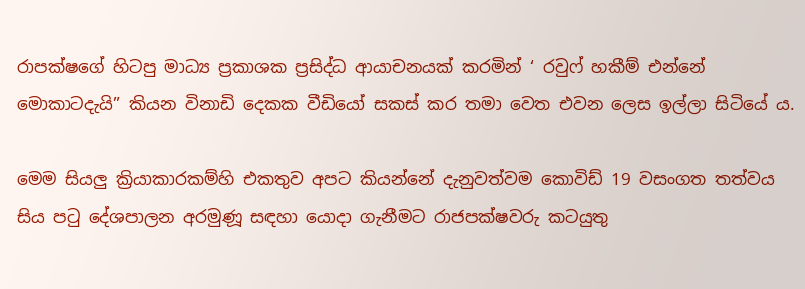රාපක්ෂගේ හිටපු මාධ්‍ය ප්‍රකාශක ප්‍රසිද්ධ ආයාචනයක් කරමින් ‘ රවුෆ් හකීම් එන්නේ මොකාටදැයි” කියන විනාඩි දෙකක වීඩියෝ සකස් කර තමා වෙත එවන ලෙස ඉල්ලා සිටියේ ය.

මෙම සියලු ක්‍රියාකාරකම්හි එකතුව අපට කියන්නේ දැනුවත්වම කොවිඩ් 19 වසංගත තත්වය සිය පටු දේශපාලන අරමුණූ සඳහා යොදා ගැනීමට රාජපක්ෂවරු කටයුතු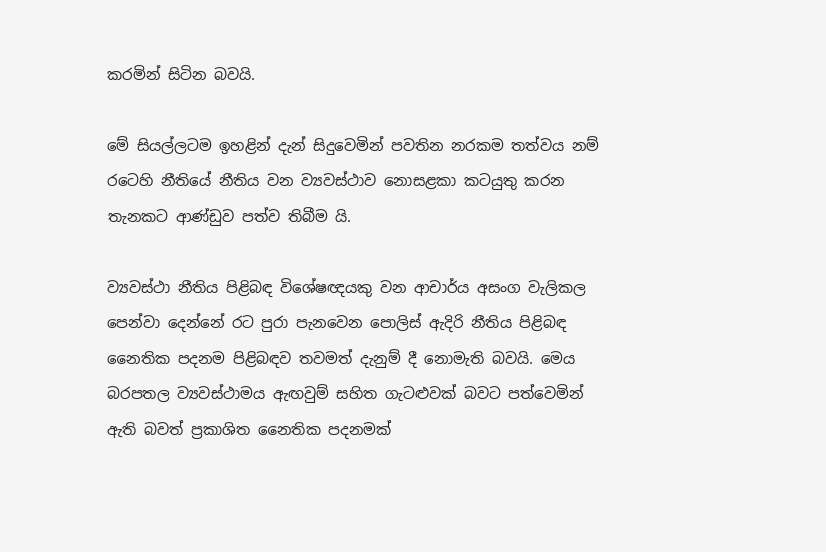කරමින් සිටින බවයි.

මේ සියල්ලටම ඉහළින් දැන් සිදුවෙමින් පවතින නරකම තත්වය නම් රටෙහි නීතියේ නීතිය වන ව්‍යවස්ථාව නොසළකා කටයුතු කරන තැනකට ආණ්ඩුව පත්ව තිබීම යි.

ව්‍යවස්ථා නීතිය පිළිබඳ විශේෂඥයකු වන ආචාර්ය අසංග වැලිකල පෙන්වා දෙන්නේ රට පුරා පැනවෙන පොලිස් ඇදිරි නීතිය පිළිබඳ නෛතික පදනම පිළිබඳව තවමත් දැනුම් දී නොමැති බවයි. මෙය බරපතල ව්‍යවස්ථාමය ඇඟවුම් සහිත ගැටළුවක් බවට පත්වෙමින් ඇති බවත් ප්‍රකාශිත නෛතික පදනමක්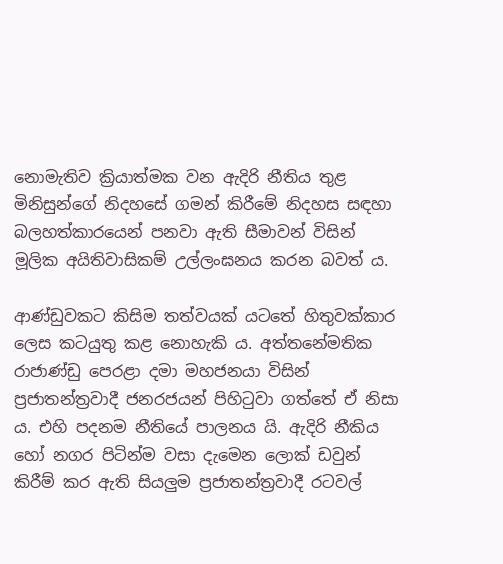නොමැතිව ක්‍රියාත්මක වන ඇදිරි නීතිය තුළ මිනිසුන්ගේ නිදහසේ ගමන් කිරීමේ නිදහස සඳහා බලහත්කාරයෙන් පනවා ඇති සීමාවන් විසින් මූලික අයිතිවාසිකම් උල්ලංඝනය කරන බවත් ය.

ආණ්ඩුවකට කිසිම තත්වයක් යටතේ හිතුවක්කාර ලෙස කටයුතු කළ නොහැකි ය. අත්තනේමතික රාජාණ්ඩු පෙරළා දමා මහජනයා විසින් ප්‍රජාතන්ත්‍රවාදී ජනරජයන් පිහිටුවා ගත්තේ ඒ නිසා ය. එහි පදනම නීතියේ පාලනය යි. ඇදිරි නීකිය හෝ නගර පිටින්ම වසා දැමෙන ලොක් ඩවුන් කිරීම් කර ඇති සියලුම ප්‍රජාතන්ත්‍රවාදී රටවල්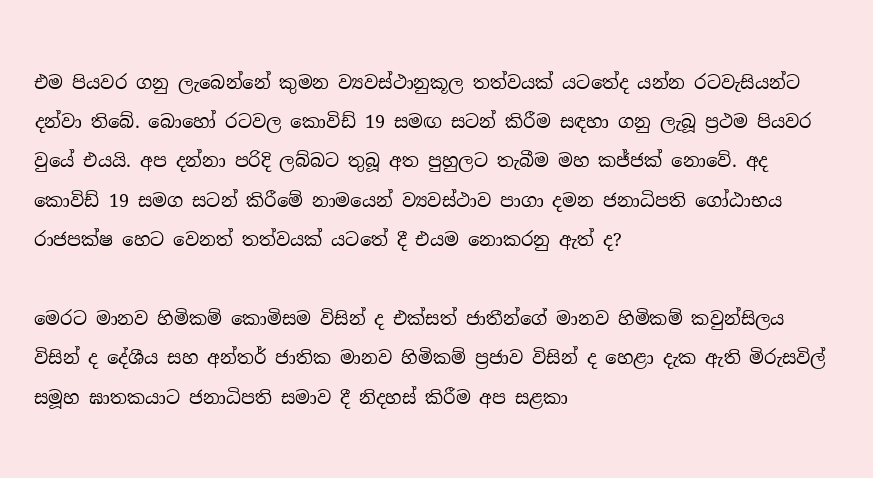එම පියවර ගනු ලැබෙන්නේ කුමන ව්‍යවස්ථානුකූල තත්වයක් යටතේද යන්න රටවැසියන්ට දන්වා තිබේ. බොහෝ රටවල කොවිඩ් 19 සමඟ සටන් කිරීම සඳහා ගනු ලැබූ ප්‍රථම පියවර වුයේ එයයි. අප දන්නා පරිදි ලබ්බට තුබූ අත පුහුලට තැබීම මහ කජ්ජක් නොවේ. අද කොවිඩ් 19 සමග සටන් කිරීමේ නාමයෙන් ව්‍යවස්ථාව පාගා දමන ජනාධිපති ගෝඨාභය රාජපක්ෂ හෙට වෙනත් තත්වයක් යටතේ දී එයම නොකරනු ඇත් ද?

මෙරට මානව හිමිකම් කොමිසම විසින් ද එක්සත් ජාතීන්ගේ මානව හිමිකම් කවුන්සිලය විසින් ද දේශීය සහ අන්තර් ජාතික මානව හිමිකම් ප්‍රජාව විසින් ද හෙළා දැක ඇති මිරුසවිල් සමූහ ඝාතකයාට ජනාධිපති සමාව දී නිදහස් කිරීම අප සළකා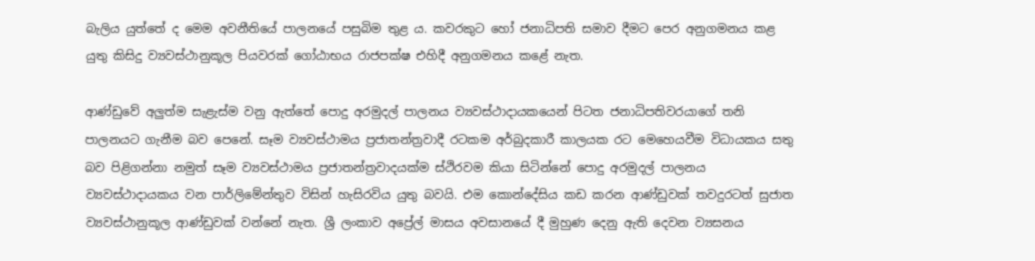බැලිය යුත්තේ ද මෙම අවනීතියේ පාලනයේ පසුබිම තුළ ය. කවරකුට හෝ ජනාධිපති සමාව දීමට පෙර අනුගමනය කළ යුතු කිසිදු ව්‍යවස්ථානුකූල පියවරක් ගෝඨාභය රාජපක්ෂ එහිදී අනුගමනය කළේ නැත.

ආණ්ඩුවේ අලුත්ම සැළැස්ම වනු ඇත්තේ පොදු අරමුදල් පාලනය ව්‍යවස්ථාදායකයෙන් පිටත ජනාධිපතිවරයාගේ තනි පාලනයට ගැනීම බව පෙනේ. සෑම ව්‍යවස්ථාමය ප්‍රජාතන්ත්‍රවාදී රටකම අර්බුදකාරී කාලයක රට මෙහෙයවීම විධායකය සතු බව පිළිගන්නා නමුත් සෑම ව්‍යවස්ථාමය ප්‍රජාතන්ත්‍රවාදයක්ම ස්ථිරවම කියා සිටින්නේ පොදු අරමුදල් පාලනය ව්‍යවස්ථාදායකය වන පාර්ලිමේන්තුව විසින් හැසිරවිය යුතු බවයි. එම කොන්දේසිය කඩ කරන ආණ්ඩුවක් තවදුරටත් සුජාත ව්‍යවස්ථානුකූල ආණ්ඩුවක් වන්නේ නැත. ශ්‍රී ලංකාව අප්‍රේල් මාසය අවසානයේ දී මුහුණ දෙනු ඇති දෙවන ව්‍යසනය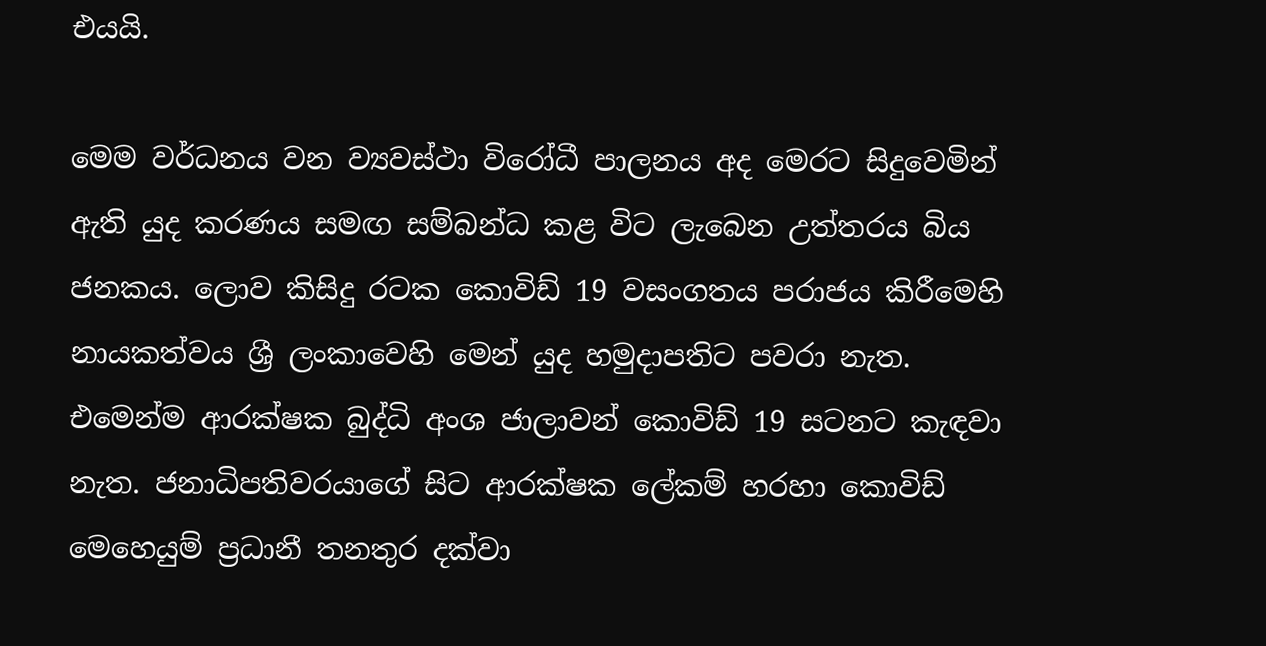එයයි.

මෙම වර්ධනය වන ව්‍යවස්ථා විරෝධී පාලනය අද මෙරට සිදුවෙමින් ඇති යුද කරණය සමඟ සම්බන්ධ කළ විට ලැබෙන උත්තරය බිය ජනකය. ලොව කිසිදු රටක කොවිඩ් 19 වසංගතය පරාජය කිරීමෙහි නායකත්වය ශ්‍රී ලංකාවෙහි මෙන් යුද හමුදාපතිට පවරා නැත. එමෙන්ම ආරක්ෂක බුද්ධි අංශ ජාලාවන් කොවිඩ් 19 සටනට කැඳවා නැත. ජනාධිපතිවරයාගේ සිට ආරක්ෂක ලේකම් හරහා කොවිඩ් මෙහෙයුම් ප්‍රධානී තනතුර දක්වා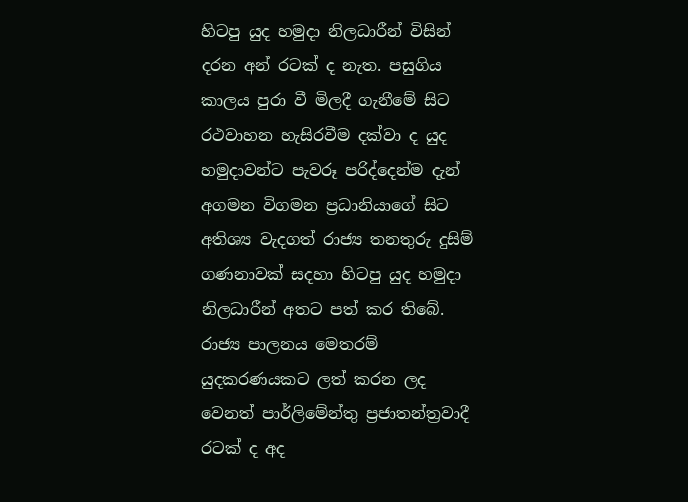හිටපු යුද හමුදා නිලධාරීන් විසින් දරන අන් රටක් ද නැත. පසුගිය කාලය පුරා වී මිලදී ගැනීමේ සිට රථවාහන හැසිරවීම දක්වා ද යුද හමුදාවන්ට පැවරූ පරිද්දෙන්ම දැන් අගමන විගමන ප්‍රධානියාගේ සිට අතිශ්‍ය වැදගත් රාජ්‍ය තනතුරු දුසිම් ගණනාවක් සදහා හිටපු යුද හමුදා නිලධාරීන් අතට පත් කර තිබේ. රාජ්‍ය පාලනය මෙතරම් යුදකරණයකට ලත් කරන ලද වෙනත් පාර්ලිමේන්තු ප්‍රජාතන්ත්‍රවාදී රටක් ද අද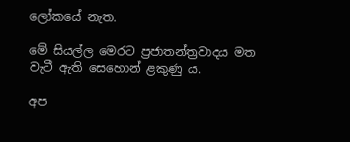ලෝකයේ නැත.

මේ සියල්ල මෙරට ප්‍රජාතන්ත්‍රවාදය මත වැටී ඇති සෙහොන් ළකුණු ය.

අප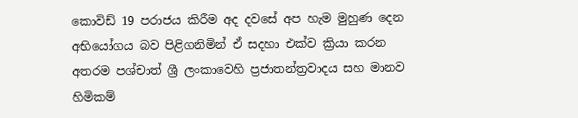කොවිඩ් 19 පරාජය කිරීම අද දවසේ අප හැම මුහුණ දෙන අභියෝගය බව පිළිගනිමින් ඒ සදහා එක්ව ක්‍රියා කරන අතරම පශ්චාත් ශ්‍රී ලංකාවෙහි ප්‍රජාතන්ත්‍රවාදය සහ මානව හිමිකම්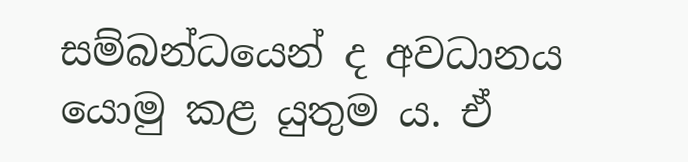සම්බන්ධයෙන් ද අවධානය යොමු කළ යුතුම ය. ඒ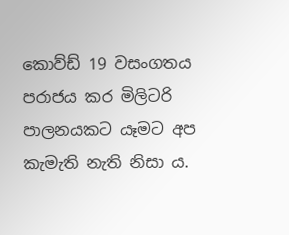කොව්ඩ් 19 වසංගතය පරාජය කර මිලිටරි පාලනයකට යෑමට අප කැමැති නැති නිසා ය.